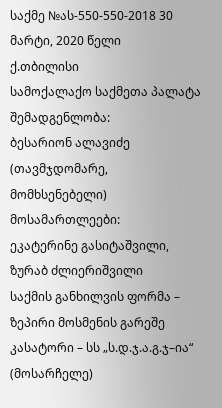საქმე №ას-550-550-2018 30 მარტი, 2020 წელი
ქ.თბილისი
სამოქალაქო საქმეთა პალატა
შემადგენლობა:
ბესარიონ ალავიძე (თავმჯდომარე, მომხსენებელი)
მოსამართლეები:
ეკატერინე გასიტაშვილი, ზურაბ ძლიერიშვილი
საქმის განხილვის ფორმა – ზეპირი მოსმენის გარეშე
კასატორი – სს „ს.დ.ჯ.ა.გ.ჯ–ია“ (მოსარჩელე)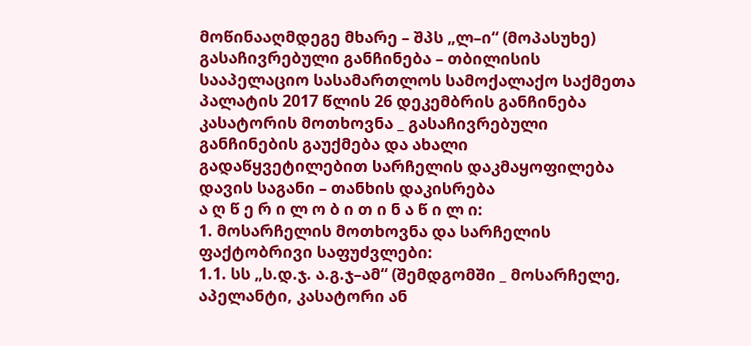მოწინააღმდეგე მხარე – შპს „ლ–ი“ (მოპასუხე)
გასაჩივრებული განჩინება – თბილისის სააპელაციო სასამართლოს სამოქალაქო საქმეთა პალატის 2017 წლის 26 დეკემბრის განჩინება
კასატორის მოთხოვნა _ გასაჩივრებული განჩინების გაუქმება და ახალი გადაწყვეტილებით სარჩელის დაკმაყოფილება
დავის საგანი – თანხის დაკისრება
ა ღ წ ე რ ი ლ ო ბ ი თ ი ნ ა წ ი ლ ი:
1. მოსარჩელის მოთხოვნა და სარჩელის ფაქტობრივი საფუძვლები:
1.1. სს „ს.დ.ჯ. ა.გ.ჯ–ამ“ (შემდგომში _ მოსარჩელე, აპელანტი, კასატორი ან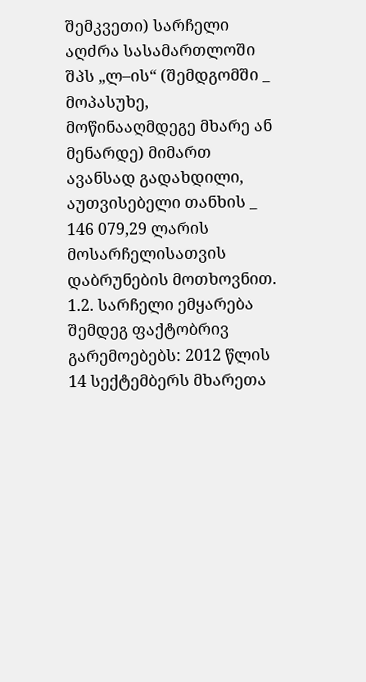შემკვეთი) სარჩელი აღძრა სასამართლოში შპს „ლ–ის“ (შემდგომში _ მოპასუხე, მოწინააღმდეგე მხარე ან მენარდე) მიმართ ავანსად გადახდილი, აუთვისებელი თანხის _ 146 079,29 ლარის მოსარჩელისათვის დაბრუნების მოთხოვნით.
1.2. სარჩელი ემყარება შემდეგ ფაქტობრივ გარემოებებს: 2012 წლის 14 სექტემბერს მხარეთა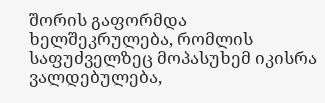შორის გაფორმდა ხელშეკრულება, რომლის საფუძველზეც მოპასუხემ იკისრა ვალდებულება,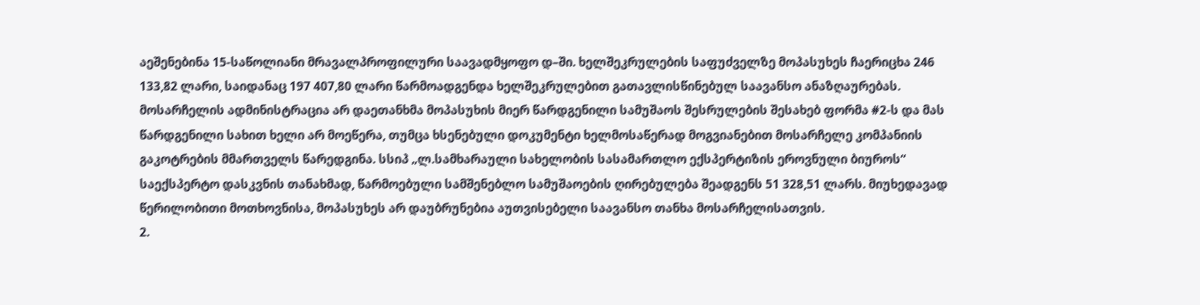აეშენებინა 15-საწოლიანი მრავალპროფილური საავადმყოფო დ–ში. ხელშეკრულების საფუძველზე მოპასუხეს ჩაერიცხა 246 133,82 ლარი, საიდანაც 197 407,80 ლარი წარმოადგენდა ხელშეკრულებით გათავლისწინებულ საავანსო ანაზღაურებას. მოსარჩელის ადმინისტრაცია არ დაეთანხმა მოპასუხის მიერ წარდგენილი სამუშაოს შესრულების შესახებ ფორმა #2-ს და მას წარდგენილი სახით ხელი არ მოეწერა, თუმცა ხსენებული დოკუმენტი ხელმოსაწერად მოგვიანებით მოსარჩელე კომპანიის გაკოტრების მმართველს წარედგინა. სსიპ „ლ.სამხარაული სახელობის სასამართლო ექსპერტიზის ეროვნული ბიუროს“ საექსპერტო დასკვნის თანახმად, წარმოებული სამშენებლო სამუშაოების ღირებულება შეადგენს 51 328,51 ლარს. მიუხედავად წერილობითი მოთხოვნისა, მოპასუხეს არ დაუბრუნებია აუთვისებელი საავანსო თანხა მოსარჩელისათვის.
2.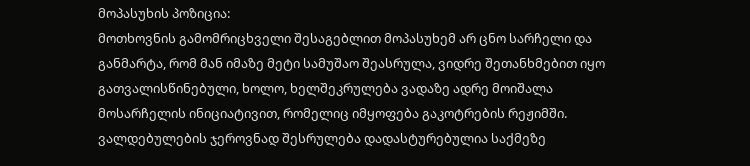მოპასუხის პოზიცია:
მოთხოვნის გამომრიცხველი შესაგებლით მოპასუხემ არ ცნო სარჩელი და განმარტა, რომ მან იმაზე მეტი სამუშაო შეასრულა, ვიდრე შეთანხმებით იყო გათვალისწინებული, ხოლო, ხელშეკრულება ვადაზე ადრე მოიშალა მოსარჩელის ინიციატივით, რომელიც იმყოფება გაკოტრების რეჟიმში. ვალდებულების ჯეროვნად შესრულება დადასტურებულია საქმეზე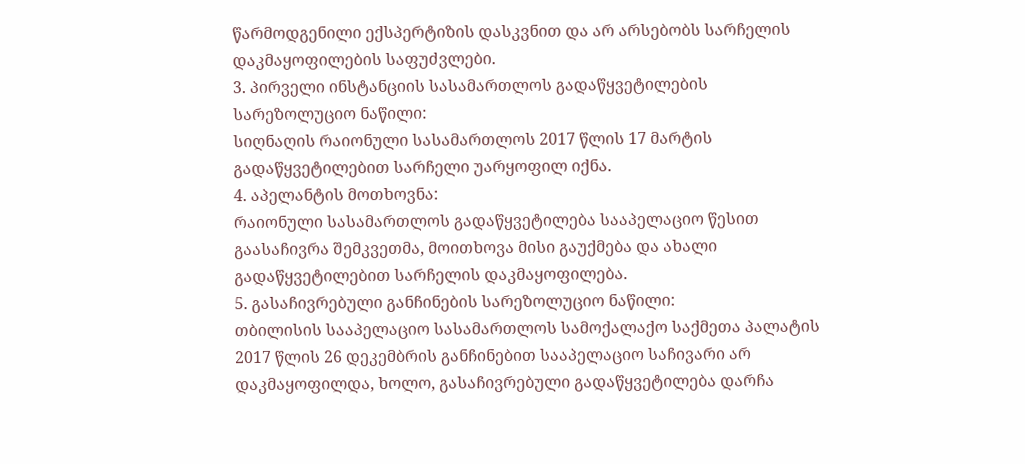წარმოდგენილი ექსპერტიზის დასკვნით და არ არსებობს სარჩელის დაკმაყოფილების საფუძვლები.
3. პირველი ინსტანციის სასამართლოს გადაწყვეტილების სარეზოლუციო ნაწილი:
სიღნაღის რაიონული სასამართლოს 2017 წლის 17 მარტის გადაწყვეტილებით სარჩელი უარყოფილ იქნა.
4. აპელანტის მოთხოვნა:
რაიონული სასამართლოს გადაწყვეტილება სააპელაციო წესით გაასაჩივრა შემკვეთმა, მოითხოვა მისი გაუქმება და ახალი გადაწყვეტილებით სარჩელის დაკმაყოფილება.
5. გასაჩივრებული განჩინების სარეზოლუციო ნაწილი:
თბილისის სააპელაციო სასამართლოს სამოქალაქო საქმეთა პალატის 2017 წლის 26 დეკემბრის განჩინებით სააპელაციო საჩივარი არ დაკმაყოფილდა, ხოლო, გასაჩივრებული გადაწყვეტილება დარჩა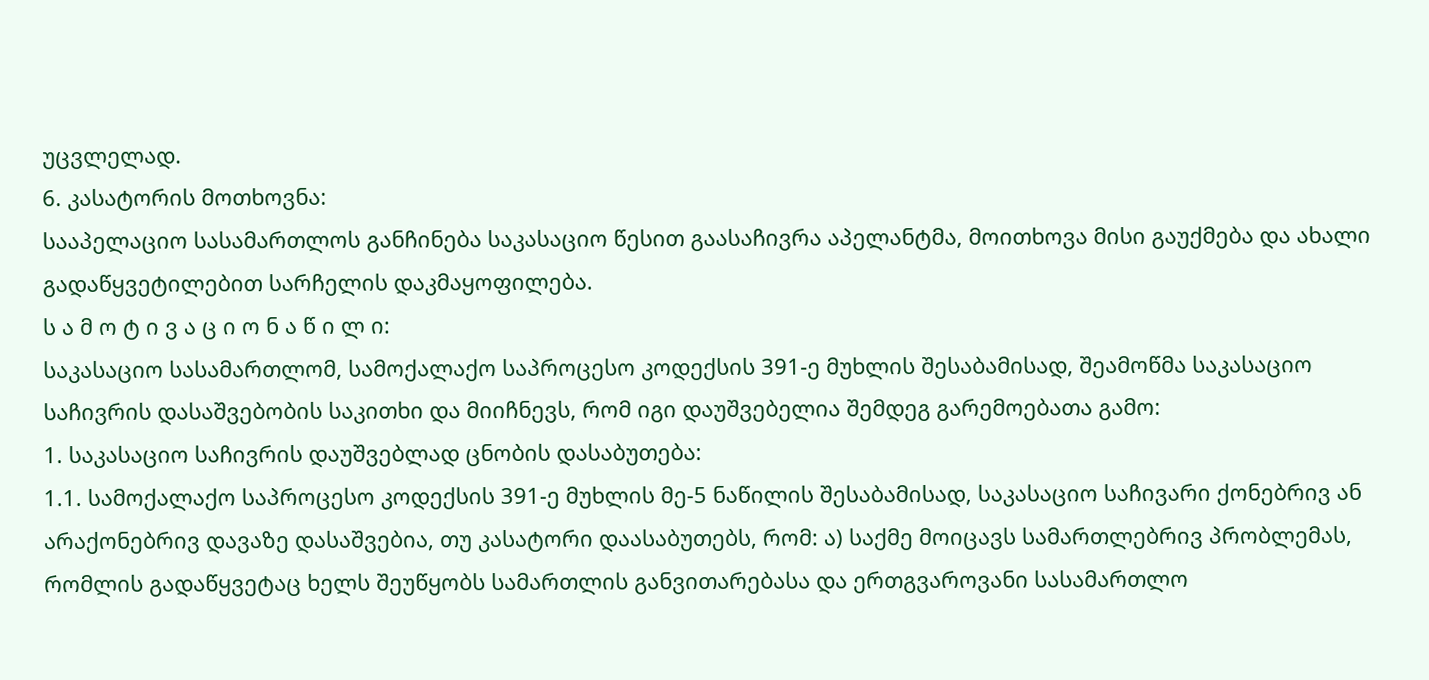უცვლელად.
6. კასატორის მოთხოვნა:
სააპელაციო სასამართლოს განჩინება საკასაციო წესით გაასაჩივრა აპელანტმა, მოითხოვა მისი გაუქმება და ახალი გადაწყვეტილებით სარჩელის დაკმაყოფილება.
ს ა მ ო ტ ი ვ ა ც ი ო ნ ა წ ი ლ ი:
საკასაციო სასამართლომ, სამოქალაქო საპროცესო კოდექსის 391-ე მუხლის შესაბამისად, შეამოწმა საკასაციო საჩივრის დასაშვებობის საკითხი და მიიჩნევს, რომ იგი დაუშვებელია შემდეგ გარემოებათა გამო:
1. საკასაციო საჩივრის დაუშვებლად ცნობის დასაბუთება:
1.1. სამოქალაქო საპროცესო კოდექსის 391-ე მუხლის მე-5 ნაწილის შესაბამისად, საკასაციო საჩივარი ქონებრივ ან არაქონებრივ დავაზე დასაშვებია, თუ კასატორი დაასაბუთებს, რომ: ა) საქმე მოიცავს სამართლებრივ პრობლემას, რომლის გადაწყვეტაც ხელს შეუწყობს სამართლის განვითარებასა და ერთგვაროვანი სასამართლო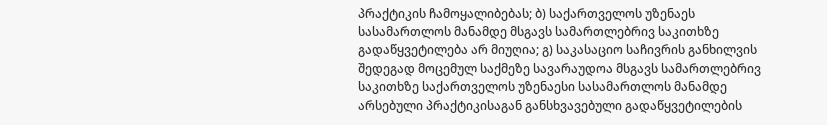პრაქტიკის ჩამოყალიბებას; ბ) საქართველოს უზენაეს სასამართლოს მანამდე მსგავს სამართლებრივ საკითხზე გადაწყვეტილება არ მიუღია; გ) საკასაციო საჩივრის განხილვის შედეგად მოცემულ საქმეზე სავარაუდოა მსგავს სამართლებრივ საკითხზე საქართველოს უზენაესი სასამართლოს მანამდე არსებული პრაქტიკისაგან განსხვავებული გადაწყვეტილების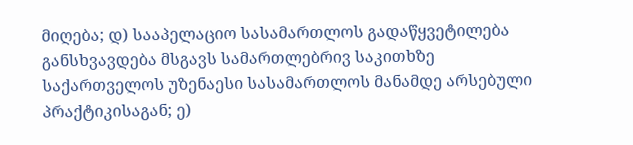მიღება; დ) სააპელაციო სასამართლოს გადაწყვეტილება განსხვავდება მსგავს სამართლებრივ საკითხზე საქართველოს უზენაესი სასამართლოს მანამდე არსებული პრაქტიკისაგან; ე)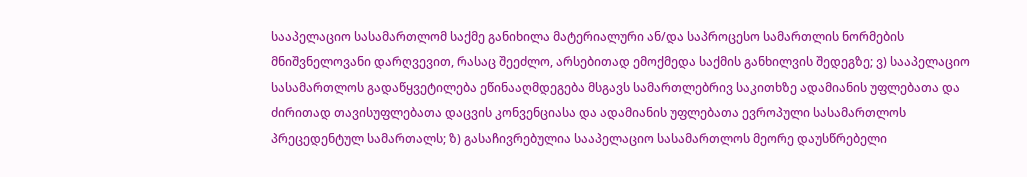სააპელაციო სასამართლომ საქმე განიხილა მატერიალური ან/და საპროცესო სამართლის ნორმების მნიშვნელოვანი დარღვევით, რასაც შეეძლო, არსებითად ემოქმედა საქმის განხილვის შედეგზე; ვ) სააპელაციო სასამართლოს გადაწყვეტილება ეწინააღმდეგება მსგავს სამართლებრივ საკითხზე ადამიანის უფლებათა და ძირითად თავისუფლებათა დაცვის კონვენციასა და ადამიანის უფლებათა ევროპული სასამართლოს პრეცედენტულ სამართალს; ზ) გასაჩივრებულია სააპელაციო სასამართლოს მეორე დაუსწრებელი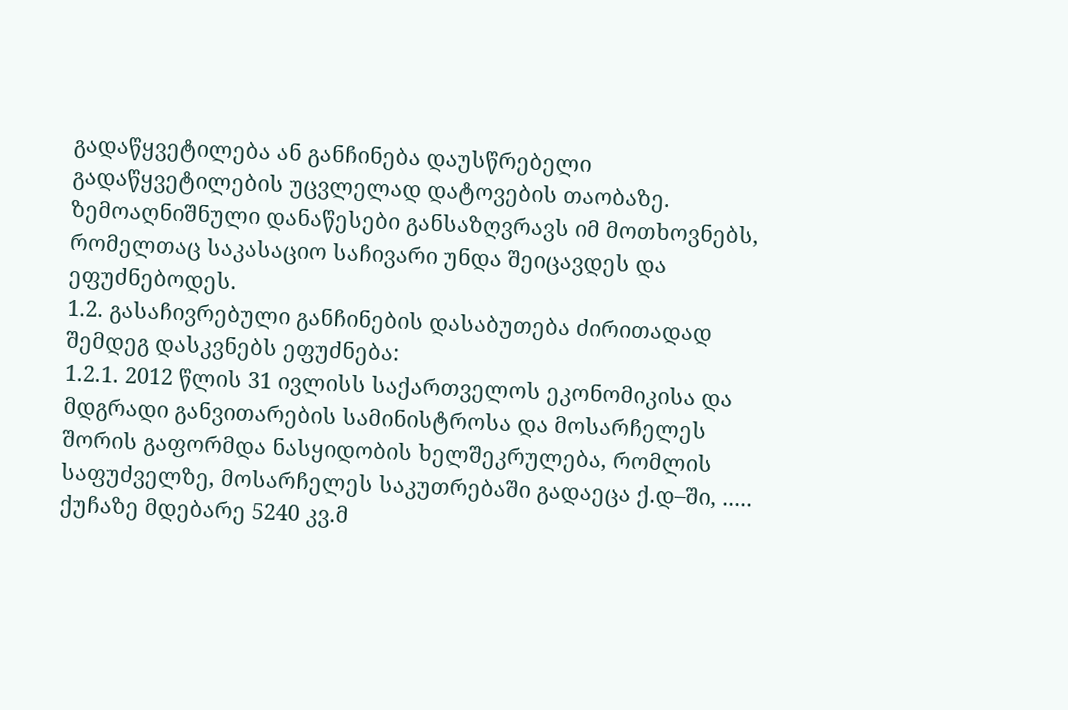გადაწყვეტილება ან განჩინება დაუსწრებელი გადაწყვეტილების უცვლელად დატოვების თაობაზე. ზემოაღნიშნული დანაწესები განსაზღვრავს იმ მოთხოვნებს, რომელთაც საკასაციო საჩივარი უნდა შეიცავდეს და ეფუძნებოდეს.
1.2. გასაჩივრებული განჩინების დასაბუთება ძირითადად შემდეგ დასკვნებს ეფუძნება:
1.2.1. 2012 წლის 31 ივლისს საქართველოს ეკონომიკისა და მდგრადი განვითარების სამინისტროსა და მოსარჩელეს შორის გაფორმდა ნასყიდობის ხელშეკრულება, რომლის საფუძველზე, მოსარჩელეს საკუთრებაში გადაეცა ქ.დ–ში, ..... ქუჩაზე მდებარე 5240 კვ.მ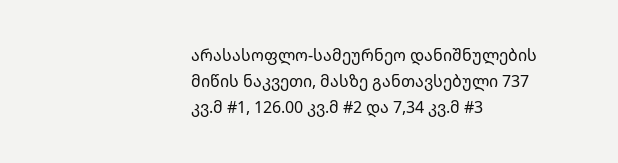არასასოფლო-სამეურნეო დანიშნულების მიწის ნაკვეთი, მასზე განთავსებული 737 კვ.მ #1, 126.00 კვ.მ #2 და 7,34 კვ.მ #3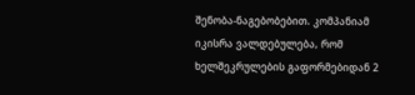შენობა-ნაგებობებით. კომპანიამ იკისრა ვალდებულება, რომ ხელშეკრულების გაფორმებიდან 2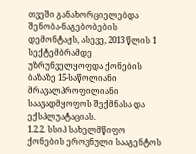თვეში განახორციელებდა შენობა-ნაგებობების დემონტაჟს, ასევე, 2013 წლის 1 სექტემბრამდე უზრუნველყოფდა ქონების ბაზაზე 15-საწოლიანი მრავალპროფილიანი საავადმყოფოს შექმნასა და ექსპლუატაციას.
1.2.2. სსიპ სახელმწიფო ქონების ეროვნული სააგენტოს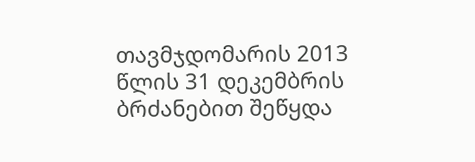თავმჯდომარის 2013 წლის 31 დეკემბრის ბრძანებით შეწყდა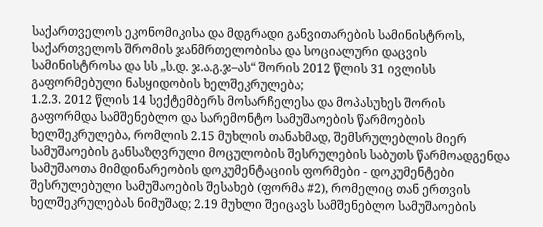საქართველოს ეკონომიკისა და მდგრადი განვითარების სამინისტროს, საქართველოს შრომის ჯანმრთელობისა და სოციალური დაცვის სამინისტროსა და სს „ს.დ. ჯ.ა.გ.ჯ–ას“ შორის 2012 წლის 31 ივლისს გაფორმებული ნასყიდობის ხელშეკრულება;
1.2.3. 2012 წლის 14 სექტემბერს მოსარჩელესა და მოპასუხეს შორის გაფორმდა სამშენებლო და სარემონტო სამუშაოების წარმოების ხელშეკრულება, რომლის 2.15 მუხლის თანახმად, შემსრულებლის მიერ სამუშაოების განსაზღვრული მოცულობის შესრულების საბუთს წარმოადგენდა სამუშაოთა მიმდინარეობის დოკუმენტაციის ფორმები - დოკუმენტები შესრულებული სამუშაოების შესახებ (ფორმა #2), რომელიც თან ერთვის ხელშეკრულებას ნიმუშად; 2.19 მუხლი შეიცავს სამშენებლო სამუშაოების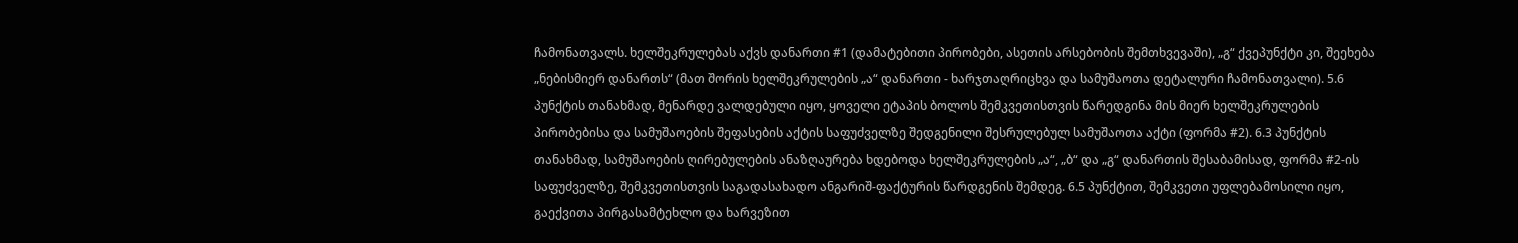ჩამონათვალს. ხელშეკრულებას აქვს დანართი #1 (დამატებითი პირობები, ასეთის არსებობის შემთხვევაში), „გ“ ქვეპუნქტი კი, შეეხება „ნებისმიერ დანართს“ (მათ შორის ხელშეკრულების „ა“ დანართი - ხარჯთაღრიცხვა და სამუშაოთა დეტალური ჩამონათვალი). 5.6 პუნქტის თანახმად, მენარდე ვალდებული იყო, ყოველი ეტაპის ბოლოს შემკვეთისთვის წარედგინა მის მიერ ხელშეკრულების პირობებისა და სამუშაოების შეფასების აქტის საფუძველზე შედგენილი შესრულებულ სამუშაოთა აქტი (ფორმა #2). 6.3 პუნქტის თანახმად, სამუშაოების ღირებულების ანაზღაურება ხდებოდა ხელშეკრულების „ა“, „ბ“ და „გ“ დანართის შესაბამისად, ფორმა #2-ის საფუძველზე, შემკვეთისთვის საგადასახადო ანგარიშ-ფაქტურის წარდგენის შემდეგ. 6.5 პუნქტით, შემკვეთი უფლებამოსილი იყო, გაექვითა პირგასამტეხლო და ხარვეზით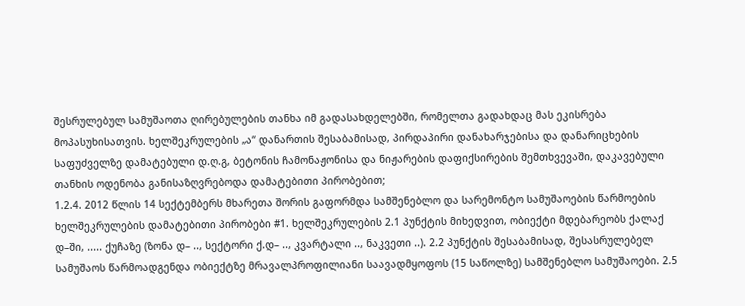შესრულებულ სამუშაოთა ღირებულების თანხა იმ გადასახდელებში, რომელთა გადახდაც მას ეკისრება მოპასუხისათვის. ხელშეკრულების „ა“ დანართის შესაბამისად, პირდაპირი დანახარჯებისა და დანარიცხების საფუძველზე დამატებული დ.ღ.გ, ბეტონის ჩამონაჟონისა და ნიჟარების დაფიქსირების შემთხვევაში, დაკავებული თანხის ოდენობა განისაზღვრებოდა დამატებითი პირობებით;
1.2.4. 2012 წლის 14 სექტემბერს მხარეთა შორის გაფორმდა სამშენებლო და სარემონტო სამუშაოების წარმოების ხელშეკრულების დამატებითი პირობები #1. ხელშეკრულების 2.1 პუნქტის მიხედვით, ობიექტი მდებარეობს ქალაქ დ–ში, ..... ქუჩაზე (ზონა დ– .., სექტორი ქ.დ– .., კვარტალი .., ნაკვეთი ..). 2.2 პუნქტის შესაბამისად, შესასრულებელ სამუშაოს წარმოადგენდა ობიექტზე მრავალპროფილიანი საავადმყოფოს (15 საწოლზე) სამშენებლო სამუშაოები. 2.5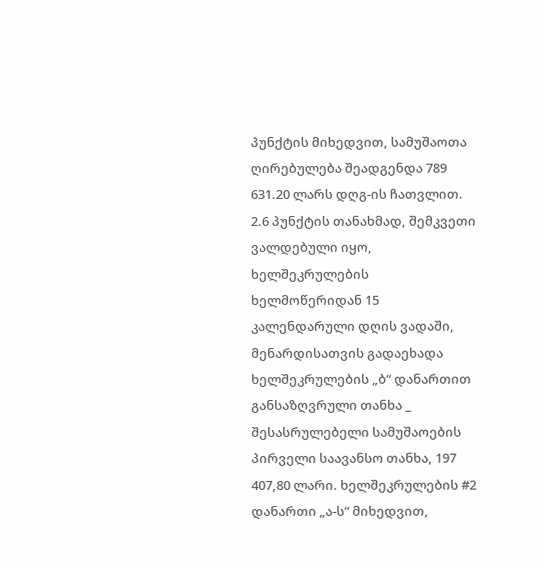პუნქტის მიხედვით, სამუშაოთა ღირებულება შეადგენდა 789 631.20 ლარს დღგ-ის ჩათვლით. 2.6 პუნქტის თანახმად, შემკვეთი ვალდებული იყო, ხელშეკრულების ხელმოწერიდან 15 კალენდარული დღის ვადაში, მენარდისათვის გადაეხადა ხელშეკრულების „ბ“ დანართით განსაზღვრული თანხა _ შესასრულებელი სამუშაოების პირველი საავანსო თანხა, 197 407,80 ლარი. ხელშეკრულების #2 დანართი „ა-ს“ მიხედვით,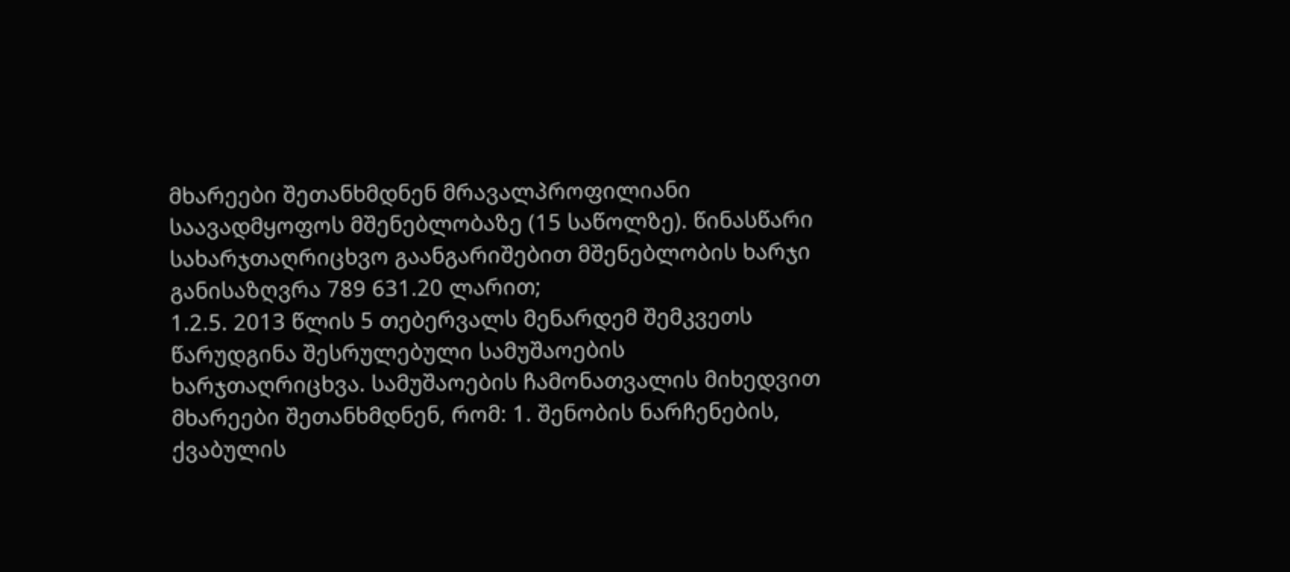მხარეები შეთანხმდნენ მრავალპროფილიანი საავადმყოფოს მშენებლობაზე (15 საწოლზე). წინასწარი სახარჯთაღრიცხვო გაანგარიშებით მშენებლობის ხარჯი განისაზღვრა 789 631.20 ლარით;
1.2.5. 2013 წლის 5 თებერვალს მენარდემ შემკვეთს წარუდგინა შესრულებული სამუშაოების ხარჯთაღრიცხვა. სამუშაოების ჩამონათვალის მიხედვით მხარეები შეთანხმდნენ, რომ: 1. შენობის ნარჩენების, ქვაბულის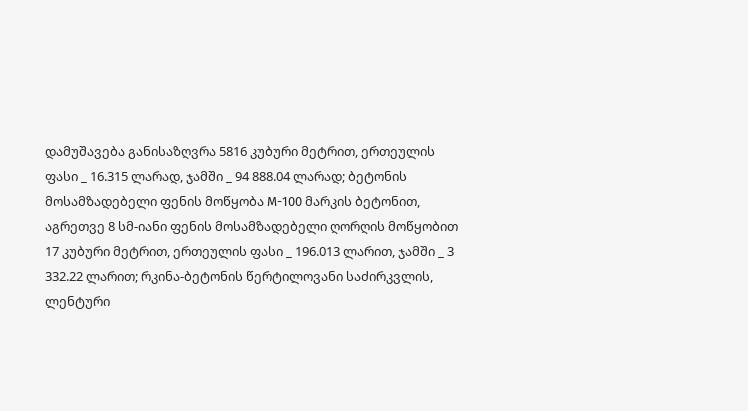დამუშავება განისაზღვრა 5816 კუბური მეტრით, ერთეულის ფასი _ 16.315 ლარად, ჯამში _ 94 888.04 ლარად; ბეტონის მოსამზადებელი ფენის მოწყობა M-100 მარკის ბეტონით, აგრეთვე 8 სმ-იანი ფენის მოსამზადებელი ღორღის მოწყობით 17 კუბური მეტრით, ერთეულის ფასი _ 196.013 ლარით, ჯამში _ 3 332.22 ლარით; რკინა-ბეტონის წერტილოვანი საძირკვლის, ლენტური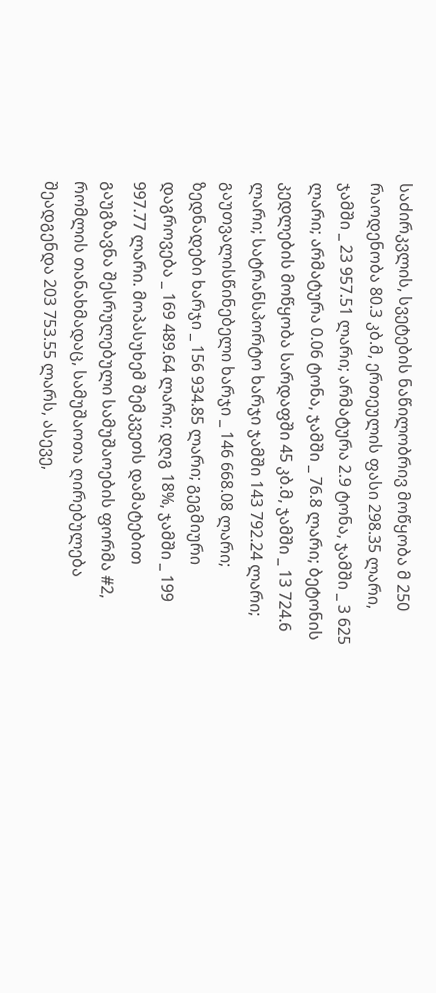საძირკვლის, სვეტების ნაწილობრივ მოწყობა მ 250 რაოდენობა 80.3 კბ.მ, ერთეულის ფასი 298.35 ლარი, ჯამში _ 23 957.51 ლარი; არმატურა 2.9 ტონა, ჯამში _ 3 625 ლარი; არმატურა 0.06 ტონა, ჯამში _ 76.8 ლარი; ბეტონის კედლების მოწყობა სარდაფში 45 კბ.მ, ჯამში _ 13 724.6 ლარი; სატრანსპორტო ხარჯი ჯამში 143 792.24 ლარი; გაუთვალისწინებელი ხარჯი _ 146 668.08 ლარი; ზედნადები ხარჯი _ 156 934.85 ლარი; გეგმიური დაგროვება _ 169 489.64 ლარი; დღგ 18%, ჯამში _ 199 997.77 ლარი. მოპასუხემ შემკვეთს დამატებით გაუგზავნა შესრულებული სამუშაოების ფორმა #2, რომლის თანახმადაც, სამუშაოთა ღირებულება შეადგენდა 203 753.55 ლარს, ასევე,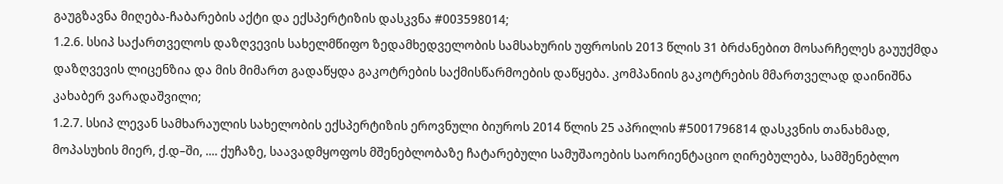გაუგზავნა მიღება-ჩაბარების აქტი და ექსპერტიზის დასკვნა #003598014;
1.2.6. სსიპ საქართველოს დაზღვევის სახელმწიფო ზედამხედველობის სამსახურის უფროსის 2013 წლის 31 ბრძანებით მოსარჩელეს გაუუქმდა დაზღვევის ლიცენზია და მის მიმართ გადაწყდა გაკოტრების საქმისწარმოების დაწყება. კომპანიის გაკოტრების მმართველად დაინიშნა კახაბერ ვარადაშვილი;
1.2.7. სსიპ ლევან სამხარაულის სახელობის ექსპერტიზის ეროვნული ბიუროს 2014 წლის 25 აპრილის #5001796814 დასკვნის თანახმად, მოპასუხის მიერ, ქ.დ–ში, .... ქუჩაზე, საავადმყოფოს მშენებლობაზე ჩატარებული სამუშაოების საორიენტაციო ღირებულება, სამშენებლო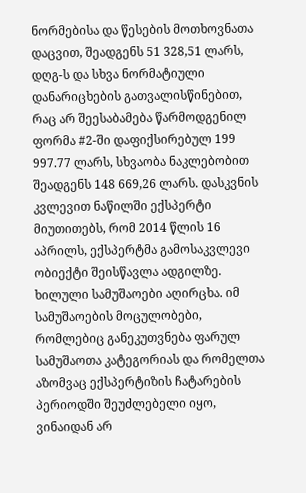ნორმებისა და წესების მოთხოვნათა დაცვით, შეადგენს 51 328,51 ლარს, დღგ-ს და სხვა ნორმატიული დანარიცხების გათვალისწინებით, რაც არ შეესაბამება წარმოდგენილ ფორმა #2-ში დაფიქსირებულ 199 997.77 ლარს, სხვაობა ნაკლებობით შეადგენს 148 669,26 ლარს. დასკვნის კვლევით ნაწილში ექსპერტი მიუთითებს, რომ 2014 წლის 16 აპრილს, ექსპერტმა გამოსაკვლევი ობიექტი შეისწავლა ადგილზე. ხილული სამუშაოები აღირცხა. იმ სამუშაოების მოცულობები, რომლებიც განეკუთვნება ფარულ სამუშაოთა კატეგორიას და რომელთა აზომვაც ექსპერტიზის ჩატარების პერიოდში შეუძლებელი იყო, ვინაიდან არ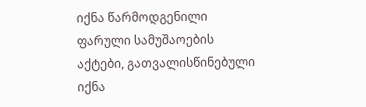იქნა წარმოდგენილი ფარული სამუშაოების აქტები, გათვალისწინებული იქნა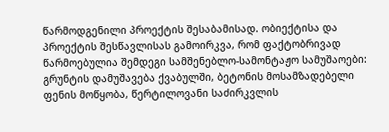წარმოდგენილი პროექტის შესაბამისად. ობიექტისა და პროექტის შესწავლისას გამოირკვა, რომ ფაქტობრივად წარმოებულია შემდეგი სამშენებლო-სამონტაჟო სამუშაოები: გრუნტის დამუშავება ქვაბულში, ბეტონის მოსამზადებელი ფენის მოწყობა, წერტილოვანი საძირკვლის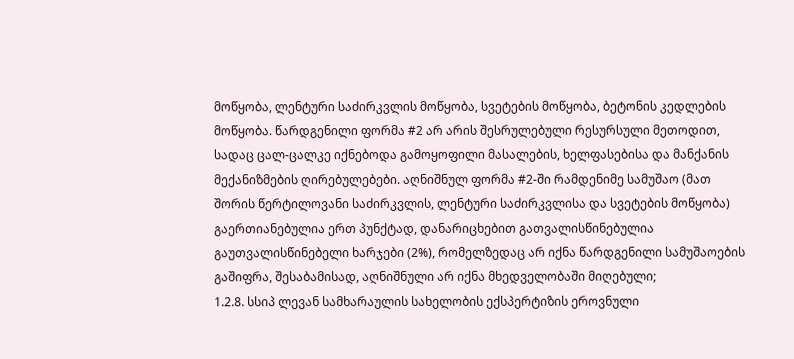მოწყობა, ლენტური საძირკვლის მოწყობა, სვეტების მოწყობა, ბეტონის კედლების მოწყობა. წარდგენილი ფორმა #2 არ არის შესრულებული რესურსული მეთოდით, სადაც ცალ-ცალკე იქნებოდა გამოყოფილი მასალების, ხელფასებისა და მანქანის მექანიზმების ღირებულებები. აღნიშნულ ფორმა #2-ში რამდენიმე სამუშაო (მათ შორის წერტილოვანი საძირკვლის, ლენტური საძირკვლისა და სვეტების მოწყობა) გაერთიანებულია ერთ პუნქტად, დანარიცხებით გათვალისწინებულია გაუთვალისწინებელი ხარჯები (2%), რომელზედაც არ იქნა წარდგენილი სამუშაოების გაშიფრა, შესაბამისად, აღნიშნული არ იქნა მხედველობაში მიღებული;
1.2.8. სსიპ ლევან სამხარაულის სახელობის ექსპერტიზის ეროვნული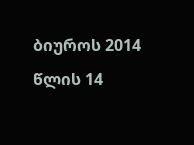ბიუროს 2014 წლის 14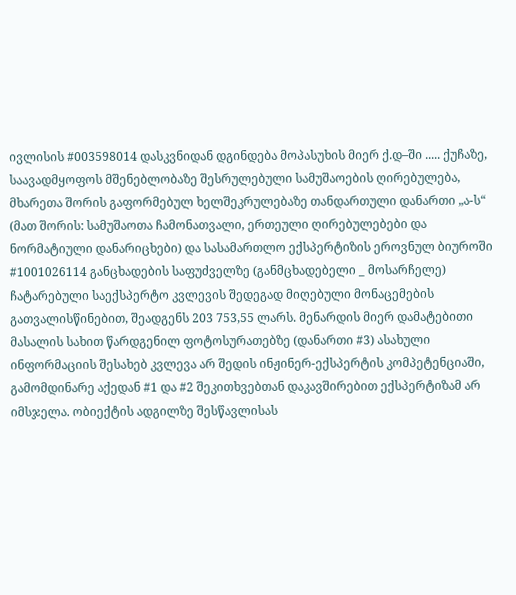ივლისის #003598014 დასკვნიდან დგინდება მოპასუხის მიერ ქ.დ–ში ..... ქუჩაზე, საავადმყოფოს მშენებლობაზე შესრულებული სამუშაოების ღირებულება, მხარეთა შორის გაფორმებულ ხელშეკრულებაზე თანდართული დანართი „ა-ს“ (მათ შორის: სამუშაოთა ჩამონათვალი, ერთეული ღირებულებები და ნორმატიული დანარიცხები) და სასამართლო ექსპერტიზის ეროვნულ ბიუროში #1001026114 განცხადების საფუძველზე (განმცხადებელი _ მოსარჩელე) ჩატარებული საექსპერტო კვლევის შედეგად მიღებული მონაცემების გათვალისწინებით, შეადგენს 203 753,55 ლარს. მენარდის მიერ დამატებითი მასალის სახით წარდგენილ ფოტოსურათებზე (დანართი #3) ასახული ინფორმაციის შესახებ კვლევა არ შედის ინჟინერ-ექსპერტის კომპეტენციაში, გამომდინარე აქედან #1 და #2 შეკითხვებთან დაკავშირებით ექსპერტიზამ არ იმსჯელა. ობიექტის ადგილზე შესწავლისას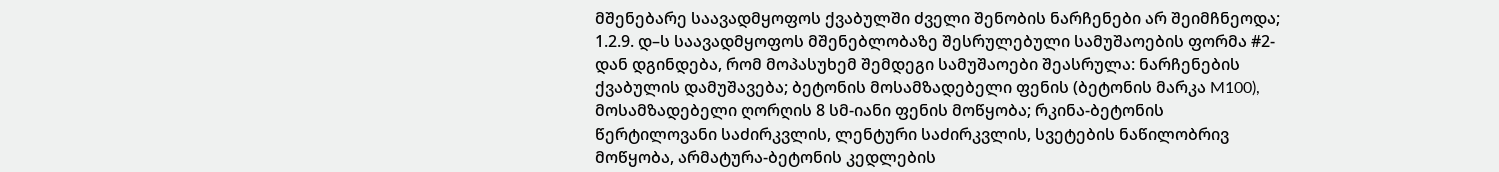მშენებარე საავადმყოფოს ქვაბულში ძველი შენობის ნარჩენები არ შეიმჩნეოდა;
1.2.9. დ–ს საავადმყოფოს მშენებლობაზე შესრულებული სამუშაოების ფორმა #2-დან დგინდება, რომ მოპასუხემ შემდეგი სამუშაოები შეასრულა: ნარჩენების ქვაბულის დამუშავება; ბეტონის მოსამზადებელი ფენის (ბეტონის მარკა M100), მოსამზადებელი ღორღის 8 სმ-იანი ფენის მოწყობა; რკინა-ბეტონის წერტილოვანი საძირკვლის, ლენტური საძირკვლის, სვეტების ნაწილობრივ მოწყობა, არმატურა-ბეტონის კედლების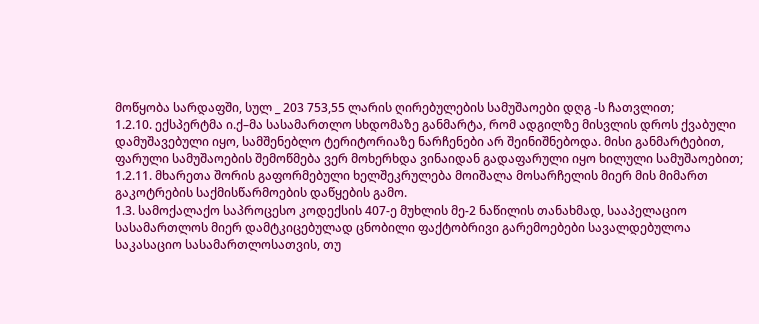მოწყობა სარდაფში, სულ _ 203 753,55 ლარის ღირებულების სამუშაოები დღგ -ს ჩათვლით;
1.2.10. ექსპერტმა ი.ქ–მა სასამართლო სხდომაზე განმარტა, რომ ადგილზე მისვლის დროს ქვაბული დამუშავებული იყო, სამშენებლო ტერიტორიაზე ნარჩენები არ შეინიშნებოდა. მისი განმარტებით, ფარული სამუშაოების შემოწმება ვერ მოხერხდა ვინაიდან გადაფარული იყო ხილული სამუშაოებით;
1.2.11. მხარეთა შორის გაფორმებული ხელშეკრულება მოიშალა მოსარჩელის მიერ მის მიმართ გაკოტრების საქმისწარმოების დაწყების გამო.
1.3. სამოქალაქო საპროცესო კოდექსის 407-ე მუხლის მე-2 ნაწილის თანახმად, სააპელაციო სასამართლოს მიერ დამტკიცებულად ცნობილი ფაქტობრივი გარემოებები სავალდებულოა საკასაციო სასამართლოსათვის, თუ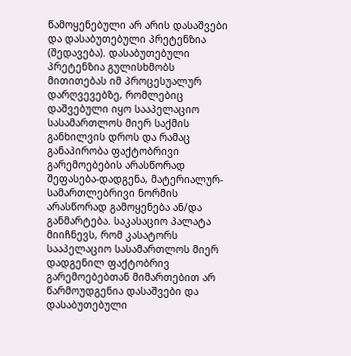წამოყენებული არ არის დასაშვები და დასაბუთებული პრეტენზია (შედავება). დასაბუთებული პრეტენზია გულისხმობს მითითებას იმ პროცესუალურ დარღვევებზე, რომლებიც დაშვებული იყო სააპელაციო სასამართლოს მიერ საქმის განხილვის დროს და რამაც განაპირობა ფაქტობრივი გარემოებების არასწორად შეფასება-დადგენა, მატერიალურ-სამართლებრივი ნორმის არასწორად გამოყენება ან/და განმარტება. საკასაციო პალატა მიიჩნევს, რომ კასატორს სააპელაციო სასამართლოს მიერ დადგენილ ფაქტობრივ გარემოებებთან მიმართებით არ წარმოუდგენია დასაშვები და დასაბუთებული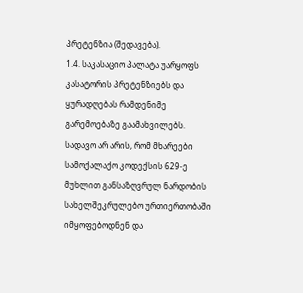პრეტენზია (შედავება).
1.4. საკასაციო პალატა უარყოფს კასატორის პრეტენზიებს და ყურადღებას რამდენიმე გარემოებაზე გაამახვილებს. სადავო არ არის, რომ მხარეები სამოქალაქო კოდექსის 629-ე მუხლით განსაზღვრულ ნარდობის სახელშეკრულებო ურთიერთობაში იმყოფებოდნენ და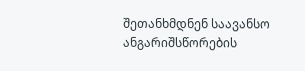შეთანხმდნენ საავანსო ანგარიშსწორების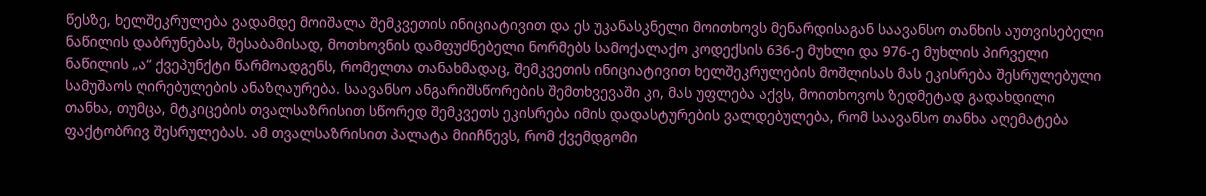წესზე, ხელშეკრულება ვადამდე მოიშალა შემკვეთის ინიციატივით და ეს უკანასკნელი მოითხოვს მენარდისაგან საავანსო თანხის აუთვისებელი ნაწილის დაბრუნებას, შესაბამისად, მოთხოვნის დამფუძნებელი ნორმებს სამოქალაქო კოდექსის 636-ე მუხლი და 976-ე მუხლის პირველი ნაწილის „ა“ ქვეპუნქტი წარმოადგენს, რომელთა თანახმადაც, შემკვეთის ინიციატივით ხელშეკრულების მოშლისას მას ეკისრება შესრულებული სამუშაოს ღირებულების ანაზღაურება. საავანსო ანგარიშსწორების შემთხვევაში კი, მას უფლება აქვს, მოითხოვოს ზედმეტად გადახდილი თანხა, თუმცა, მტკიცების თვალსაზრისით სწორედ შემკვეთს ეკისრება იმის დადასტურების ვალდებულება, რომ საავანსო თანხა აღემატება ფაქტობრივ შესრულებას. ამ თვალსაზრისით პალატა მიიჩნევს, რომ ქვემდგომი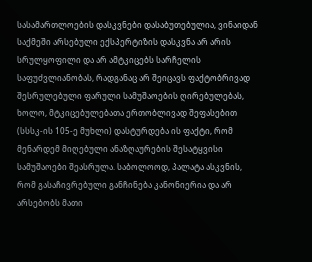სასამართლოების დასკვნები დასაბუთებულია, ვინაიდან საქმეში არსებული ექსპერტიზის დასკვნა არ არის სრულყოფილი და არ ამტკიცებს სარჩელის საფუძვლიანობას, რადგანაც არ შეიცავს ფაქტობრივად შესრულებული ფარული სამუშაოების ღირებულებას, ხოლო, მტკიცებულებათა ერთობლივად შეფასებით (სსსკ-ის 105-ე მუხლი) დასტურდება ის ფაქტი, რომ მენარდემ მიღებული ანაზღაურების შესატყვისი სამუშაოები შეასრულა. საბოლოოდ, პალატა ასკვნის, რომ გასაჩივრებული განჩინება კანონიერია და არ არსებობს მათი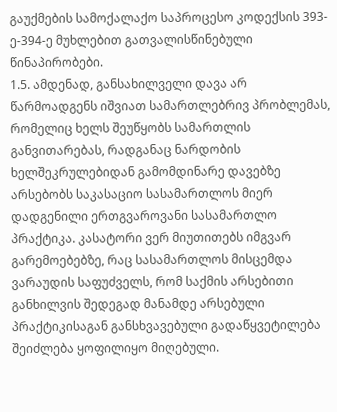გაუქმების სამოქალაქო საპროცესო კოდექსის 393-ე-394-ე მუხლებით გათვალისწინებული წინაპირობები.
1.5. ამდენად, განსახილველი დავა არ წარმოადგენს იშვიათ სამართლებრივ პრობლემას, რომელიც ხელს შეუწყობს სამართლის განვითარებას, რადგანაც ნარდობის ხელშეკრულებიდან გამომდინარე დავებზე არსებობს საკასაციო სასამართლოს მიერ დადგენილი ერთგვაროვანი სასამართლო პრაქტიკა. კასატორი ვერ მიუთითებს იმგვარ გარემოებებზე, რაც სასამართლოს მისცემდა ვარაუდის საფუძველს, რომ საქმის არსებითი განხილვის შედეგად მანამდე არსებული პრაქტიკისაგან განსხვავებული გადაწყვეტილება შეიძლება ყოფილიყო მიღებული.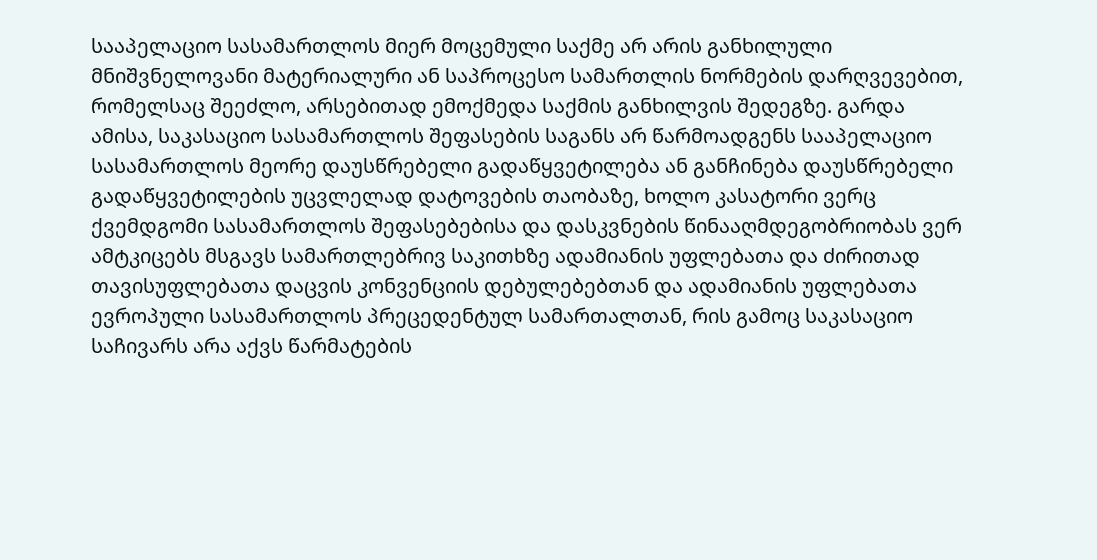სააპელაციო სასამართლოს მიერ მოცემული საქმე არ არის განხილული მნიშვნელოვანი მატერიალური ან საპროცესო სამართლის ნორმების დარღვევებით, რომელსაც შეეძლო, არსებითად ემოქმედა საქმის განხილვის შედეგზე. გარდა ამისა, საკასაციო სასამართლოს შეფასების საგანს არ წარმოადგენს სააპელაციო სასამართლოს მეორე დაუსწრებელი გადაწყვეტილება ან განჩინება დაუსწრებელი გადაწყვეტილების უცვლელად დატოვების თაობაზე, ხოლო კასატორი ვერც ქვემდგომი სასამართლოს შეფასებებისა და დასკვნების წინააღმდეგობრიობას ვერ ამტკიცებს მსგავს სამართლებრივ საკითხზე ადამიანის უფლებათა და ძირითად თავისუფლებათა დაცვის კონვენციის დებულებებთან და ადამიანის უფლებათა ევროპული სასამართლოს პრეცედენტულ სამართალთან, რის გამოც საკასაციო საჩივარს არა აქვს წარმატების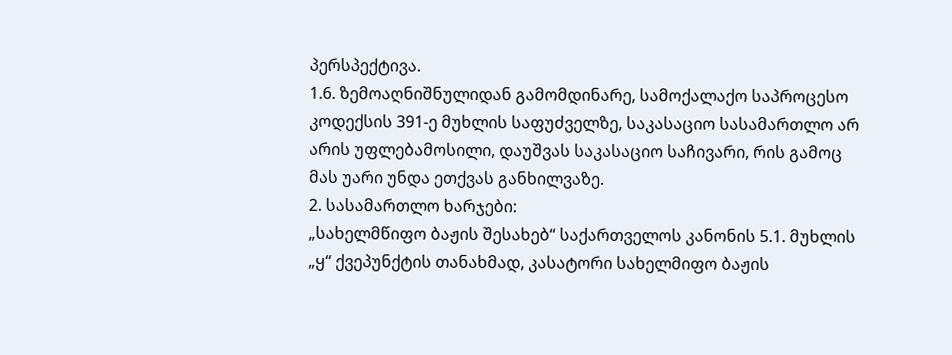პერსპექტივა.
1.6. ზემოაღნიშნულიდან გამომდინარე, სამოქალაქო საპროცესო კოდექსის 391-ე მუხლის საფუძველზე, საკასაციო სასამართლო არ არის უფლებამოსილი, დაუშვას საკასაციო საჩივარი, რის გამოც მას უარი უნდა ეთქვას განხილვაზე.
2. სასამართლო ხარჯები:
„სახელმწიფო ბაჟის შესახებ“ საქართველოს კანონის 5.1. მუხლის „ყ“ ქვეპუნქტის თანახმად, კასატორი სახელმიფო ბაჟის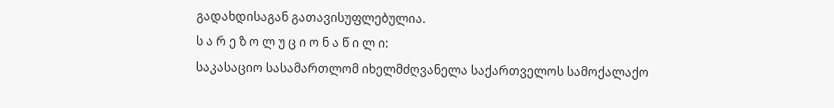გადახდისაგან გათავისუფლებულია.
ს ა რ ე ზ ო ლ უ ც ი ო ნ ა წ ი ლ ი:
საკასაციო სასამართლომ იხელმძღვანელა საქართველოს სამოქალაქო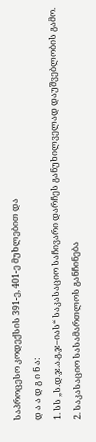საპროცესო კოდექსის 391-ე, 401-ე მუხლებით და
დ ა ა დ გ ი ნ ა:
1. სს „ს.დ.ჯ.ა.გ.ჯ–იას“ საკასაციო საჩივარი დარჩეს განუხილველად დაუშვებლობის გამო.
2. საკასაციო სასამართლოს განჩინება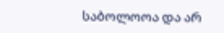საბოლოოა და არ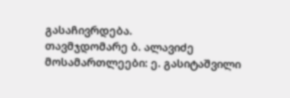გასაჩივრდება.
თავმჯდომარე ბ. ალავიძე
მოსამართლეები: ე. გასიტაშვილი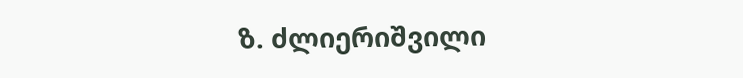ზ. ძლიერიშვილი